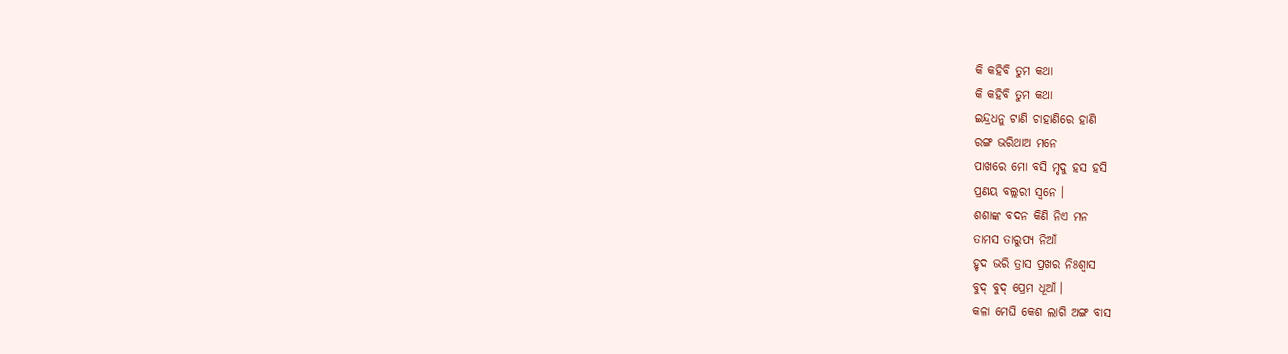କି କହିବି ତୁମ କଥା
କି କହିବି ତୁମ କଥା
ଇନ୍ଦ୍ରଧନୁ ଟାଣି ଚାହାଣିରେ ହାଣି
ରଙ୍ଗ ଭରିଥାଅ ମନେ
ପାଖରେ ମୋ ବସି ମୃଦୁ ହସ ହସି
ପ୍ରଣୟ ବଲ୍ଲରୀ ସ୍ୱନେ ।
ଶଶାଙ୍କ ବଦନ କିଣି ନିଏ ମନ
ତାମସ ତାରୁପ୍ୟ ନିଆଁ
ହୃଦ ଭରି ତ୍ରାସ ପ୍ରଖର ନିଃଶ୍ୱାସ
ବୁଦ୍ ବୁଦ୍ ପ୍ରେମ ଧୂଆଁ ।
କଳା ମେଘି କେଶ ଲାଗି ଅଙ୍ଗ ବାସ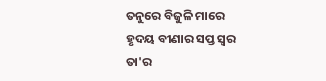ତନୁରେ ବିଜୁଳି ମାରେ
ହୃଦୟ ବୀଣାର ସପ୍ତ ସ୍ୱର ତା'ର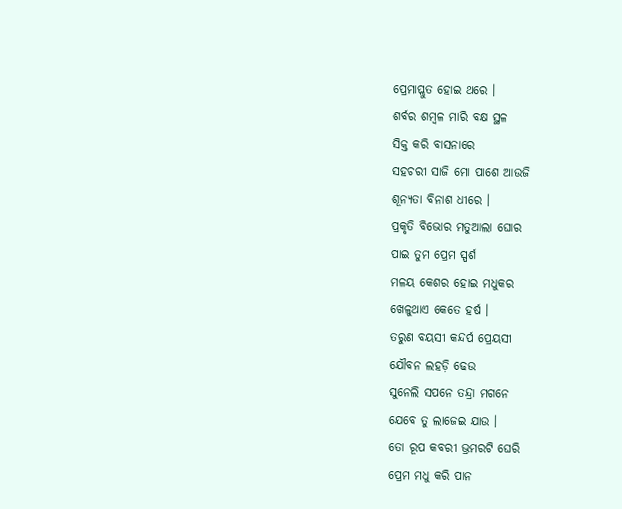ପ୍ରେମାପ୍ଲୁତ ହୋଇ ଥରେ ।
ଶର୍ବର ଶମ୍ବଳ ମାରି ବକ୍ଷ ସ୍ଥଳ
ସିକ୍ତ କରି ବାସନାରେ
ସହଚରୀ ସାଜି ମୋ ପାଶେ ଆଉଜି
ଶୂନ୍ୟତା ବିନାଶ ଧୀରେ ।
ପ୍ରକୃତି ବିଭୋର ମତୁଆଲା ଘୋର
ପାଇ ତୁମ ପ୍ରେମ ସ୍ପର୍ଶ
ମଳୟ କେଶର ହୋଇ ମଧୁକର
ଖେଳୁଥାଏ କେତେ ହର୍ଷ ।
ତରୁଣ ବୟସୀ କନ୍ଦର୍ପ ପ୍ରେୟସୀ
ଯୌବନ ଲହଡ଼ି ଢେଉ
ସୁନେଲି ସପନେ ତନ୍ଦ୍ରା ମଗନେ
ଯେବେ ତୁ ଲାଜେଇ ଯାଉ ।
ତୋ ରୂପ କବରୀ ଭ୍ରମରଟି ଘେରି
ପ୍ରେମ ମଧୁ କରି ପାନ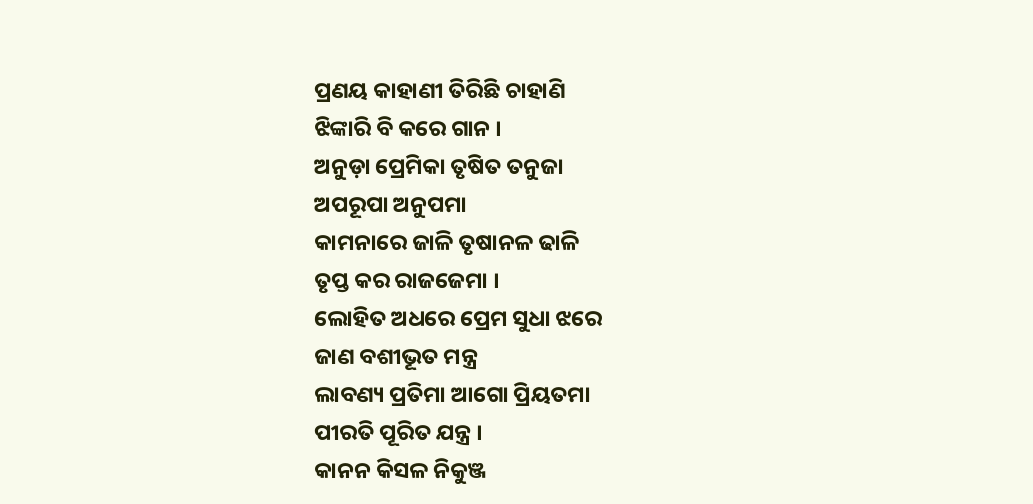ପ୍ରଣୟ କାହାଣୀ ତିରିଛି ଚାହାଣି
ଝିଙ୍କାରି ବି କରେ ଗାନ ।
ଅନୁଡ଼ା ପ୍ରେମିକା ତୃଷିତ ତନୁଜା
ଅପରୂପା ଅନୁପମା
କାମନାରେ ଜାଳି ତୃଷାନଳ ଢାଳି
ତୃପ୍ତ କର ରାଜଜେମା ।
ଲୋହିତ ଅଧରେ ପ୍ରେମ ସୁଧା ଝରେ
ଜାଣ ବଶୀଭୂତ ମନ୍ତ୍ର
ଲାବଣ୍ୟ ପ୍ରତିମା ଆଗୋ ପ୍ରିୟତମା
ପୀରତି ପୂରିତ ଯନ୍ତ୍ର ।
କାନନ କିସଳ ନିକୁଞ୍ଜ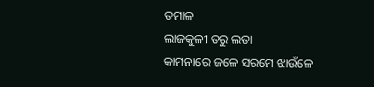ତମାଳ
ଲାଜକୁଳୀ ତରୁ ଲତା
କାମନାରେ ଜଳେ ସରମେ ଝାଉଁଳେ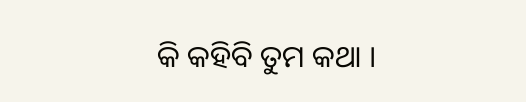କି କହିବି ତୁମ କଥା ।